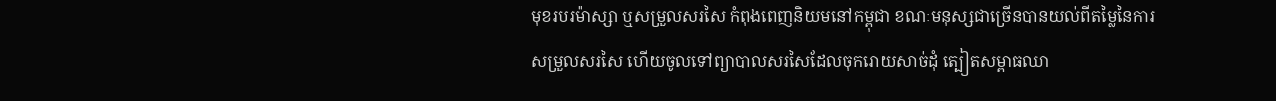មុខរបរម៉ាស្សា ឬសម្រួលសរសៃ កំពុងពេញនិយមនៅកម្ពុជា ខណៈមនុស្សជាច្រើនបានយល់ពីតម្លៃនៃការសម្រួលសរសៃ ហើយចូលទៅព្យាបាលសរសៃដែលចុករោយសាច់ដុំ ត្បៀតសម្ពាធឈា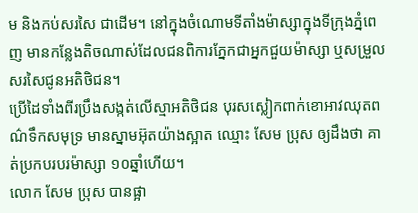ម និងកប់សរសៃ ជាដើម។ នៅក្នុងចំណោមទីតាំងម៉ាស្សាក្នុងទីក្រុងភ្នំពេញ មានកន្លែងតិចណាស់ដែលជនពិការភ្នែកជាអ្នកជួយម៉ាស្សា ឬសម្រួលសរសៃជូនអតិថិជន។
ប្រើដៃទាំងពីរប្រឹងសង្កត់លើស្មាអតិថិជន បុរសស្លៀកពាក់ខោអាវឈុតពណ៌ទឹកសមុទ្រ មានស្នាមអ៊ុតយ៉ាងស្អាត ឈ្មោះ សែម ប្រុស ឲ្យដឹងថា គាត់ប្រកបរបរម៉ាស្សា ១០ឆ្នាំហើយ។
លោក សែម ប្រុស បានផ្អា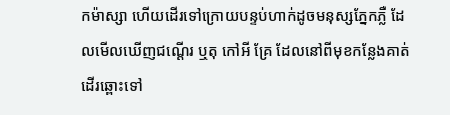កម៉ាស្សា ហើយដើរទៅក្រោយបន្ទប់ហាក់ដូចមនុស្សភ្នែកភ្លឺ ដែលមើលឃើញជណ្ដើរ ឬតុ កៅអី គ្រែ ដែលនៅពីមុខកន្លែងគាត់ដើរឆ្ពោះទៅ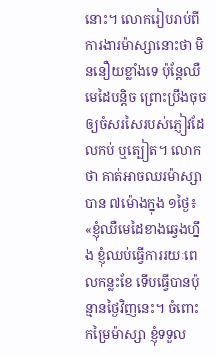នោះ។ លោករៀបរាប់ពីការងារម៉ាស្សានោះថា មិននឿយខ្លាំងទេ ប៉ុន្តែឈឺមេដៃបន្តិច ព្រោះប្រឹងចុចឲ្យចំសរសៃរបស់ភ្ញៀវដែលកប់ ឬត្បៀត។ លោកថា គាត់អាចឈរម៉ាស្សាបាន ៧ម៉ោងក្នុង ១ថ្ងៃ៖ «ខ្ញុំឈឺមេដៃខាងឆ្វេងហ្នឹង ខ្ញុំឈប់ធ្វើការរយៈពេលកន្លះខែ ទើបធ្វើបានប៉ុន្មានថ្ងៃវិញនេះ។ ចំពោះកម្រៃម៉ាស្សា ខ្ញុំទទួល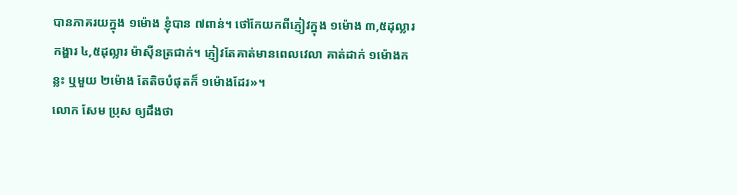បានភាគរយក្នុង ១ម៉ោង ខ្ញុំបាន ៧ពាន់។ ថៅកែយកពីភ្ញៀវក្នុង ១ម៉ោង ៣,៥ដុល្លារ កង្ហារ ៤,៥ដុល្លារ ម៉ាស៊ីនត្រជាក់។ ភ្ញៀវតែគាត់មានពេលវេលា គាត់ដាក់ ១ម៉ោងកន្លះ ឬមួយ ២ម៉ោង តែតិចបំផុតក៏ ១ម៉ោងដែរ»។
លោក សែម ប្រុស ឲ្យដឹងថា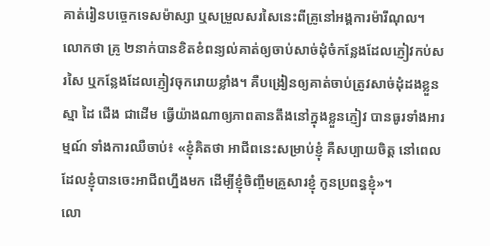គាត់រៀនបច្ចេកទេសម៉ាស្សា ឬសម្រួលសរសៃនេះពីគ្រូនៅអង្គការម៉ារីណុល។ លោកថា គ្រូ ២នាក់បានខិតខំពន្យល់គាត់ឲ្យចាប់សាច់ដុំចំកន្លែងដែលភ្ញៀវកប់សរសៃ ឬកន្លែងដែលភ្ញៀវចុករោយខ្លាំង។ គឺបង្រៀនឲ្យគាត់ចាប់ត្រូវសាច់ដុំដងខ្លួន ស្មា ដៃ ជើង ជាដើម ធ្វើយ៉ាងណាឲ្យភាពតានតឹងនៅក្នុងខ្លួនភ្ញៀវ បានធូរទាំងអារម្មណ៍ ទាំងការឈឺចាប់៖ «ខ្ញុំគិតថា អាជីពនេះសម្រាប់ខ្ញុំ គឺសប្បាយចិត្ត នៅពេលដែលខ្ញុំបានចេះអាជីពហ្នឹងមក ដើម្បីខ្ញុំចិញ្ចឹមគ្រួសារខ្ញុំ កូនប្រពន្ធខ្ញុំ»។
លោ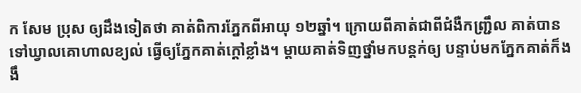ក សែម ប្រុស ឲ្យដឹងទៀតថា គាត់ពិការភ្នែកពីអាយុ ១២ឆ្នាំ។ ក្រោយពីគាត់ជាពីជំងឺកញ្ជ្រឹល គាត់បានទៅឃ្វាលគោហាលខ្យល់ ធ្វើឲ្យភ្នែកគាត់ក្តៅខ្លាំង។ ម្តាយគាត់ទិញថ្នាំមកបន្តក់ឲ្យ បន្ទាប់មកភ្នែកគាត់ក៏ងងឹ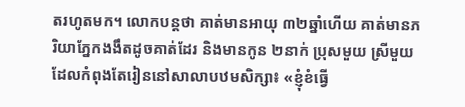តរហូតមក។ លោកបន្តថា គាត់មានអាយុ ៣២ឆ្នាំហើយ គាត់មានភរិយាភ្នែកងងឹតដូចគាត់ដែរ និងមានកូន ២នាក់ ប្រុសមួយ ស្រីមួយ ដែលកំពុងតែរៀននៅសាលាបឋមសិក្សា៖ «ខ្ញុំខំធ្វើ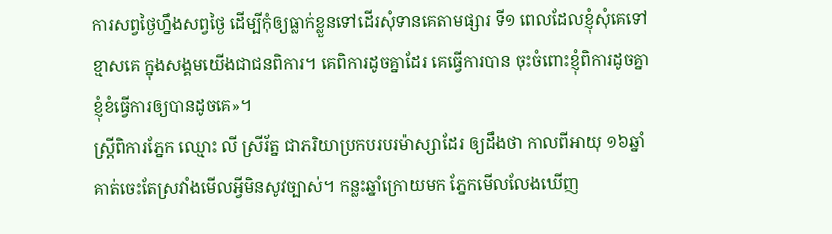ការសព្វថ្ងៃហ្នឹងសព្វថ្ងៃ ដើម្បីកុំឲ្យធ្លាក់ខ្លួនទៅដើរសុំទានគេតាមផ្សារ ទី១ ពេលដែលខ្ញុំសុំគេទៅខ្មាសគេ ក្នុងសង្គមយើងជាជនពិការ។ គេពិការដូចគ្នាដែរ គេធ្វើការបាន ចុះចំពោះខ្ញុំពិការដូចគ្នា ខ្ញុំខំធ្វើការឲ្យបានដូចគេ»។
ស្ត្រីពិការភ្នែក ឈ្មោះ លី ស្រីរ័ត្ន ជាភរិយាប្រកបរបរម៉ាស្សាដែរ ឲ្យដឹងថា កាលពីអាយុ ១៦ឆ្នាំ គាត់ចេះតែស្រវាំងមើលអ្វីមិនសូវច្បាស់។ កន្លះឆ្នាំក្រោយមក ភ្នែកមើលលែងឃើញ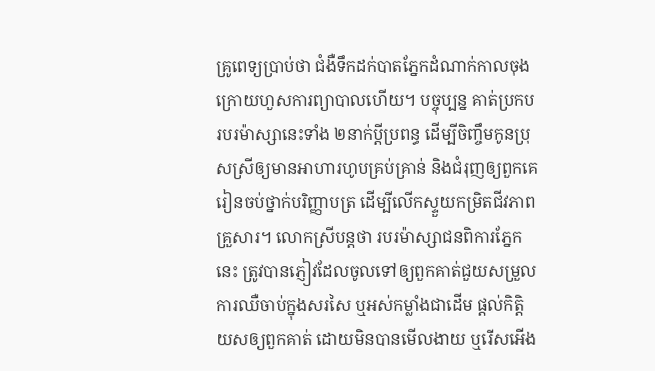គ្រូពេទ្យប្រាប់ថា ជំងឺទឹកដក់បាតភ្នែកដំណាក់កាលចុងក្រោយហួសការព្យាបាលហើយ។ បច្ចុប្បន្ន គាត់ប្រកបរបរម៉ាស្សានេះទាំង ២នាក់ប្ដីប្រពន្ធ ដើម្បីចិញ្ចឹមកូនប្រុសស្រីឲ្យមានអាហារហូបគ្រប់គ្រាន់ និងជំរុញឲ្យពួកគេរៀនចប់ថ្នាក់បរិញ្ញាបត្រ ដើម្បីលើកស្ទួយកម្រិតជីវភាពគ្រួសារ។ លោកស្រីបន្តថា របរម៉ាស្សាជនពិការភ្នែកនេះ ត្រូវបានភ្ញៀវដែលចូលទៅឲ្យពួកគាត់ជួយសម្រួលការឈឺចាប់ក្នុងសរសៃ ឬអស់កម្លាំងជាដើម ផ្តល់កិត្តិយសឲ្យពួកគាត់ ដោយមិនបានមើលងាយ ឬរើសអើង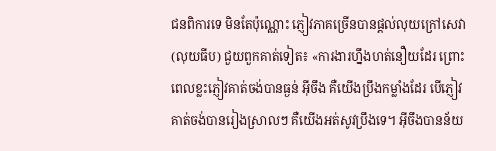ជនពិការទេ មិនតែប៉ុណ្ណោះ ភ្ញៀវភាគច្រើនបានផ្តល់លុយក្រៅសេវា (លុយធីប) ជួយពួកគាត់ទៀត៖ «ការងារហ្នឹងហត់នឿយដែរ ព្រោះពេលខ្លះភ្ញៀវគាត់ចង់បានធ្ងន់ អ៊ីចឹង គឺយើងប្រឹងកម្លាំងដែរ បើភ្ញៀវគាត់ចង់បានរៀងស្រាលៗ គឺយើងអត់សូវប្រឹងទេ។ អ៊ីចឹងបានន័យ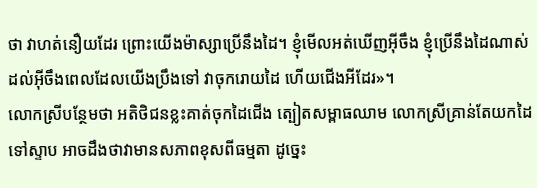ថា វាហត់នឿយដែរ ព្រោះយើងម៉ាស្សាប្រើនឹងដៃ។ ខ្ញុំមើលអត់ឃើញអ៊ីចឹង ខ្ញុំប្រើនឹងដៃណាស់ ដល់អ៊ីចឹងពេលដែលយើងប្រឹងទៅ វាចុករោយដៃ ហើយជើងអីដែរ»។
លោកស្រីបន្ថែមថា អតិថិជនខ្លះគាត់ចុកដៃជើង ត្បៀតសម្ពាធឈាម លោកស្រីគ្រាន់តែយកដៃទៅស្ទាប អាចដឹងថាវាមានសភាពខុសពីធម្មតា ដូច្នេះ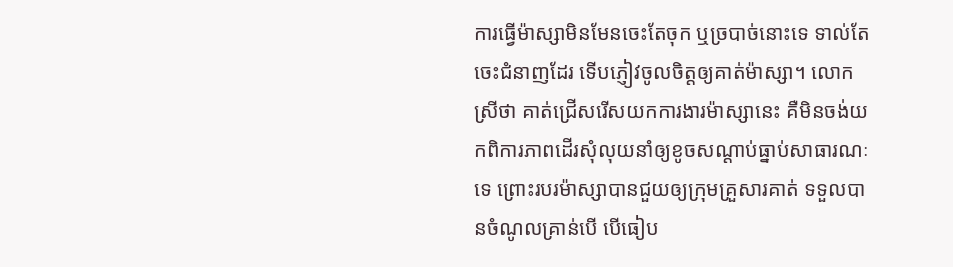ការធ្វើម៉ាស្សាមិនមែនចេះតែចុក ឬច្របាច់នោះទេ ទាល់តែចេះជំនាញដែរ ទើបភ្ញៀវចូលចិត្តឲ្យគាត់ម៉ាស្សា។ លោកស្រីថា គាត់ជ្រើសរើសយកការងារម៉ាស្សានេះ គឺមិនចង់យកពិការភាពដើរសុំលុយនាំឲ្យខូចសណ្ដាប់ធ្នាប់សាធារណៈទេ ព្រោះរបរម៉ាស្សាបានជួយឲ្យក្រុមគ្រួសារគាត់ ទទួលបានចំណូលគ្រាន់បើ បើធៀប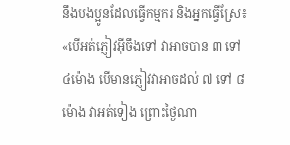នឹងបងប្អូនដែលធ្វើកម្មករ និងអ្នកធ្វើស្រែ៖ «បើអត់ភ្ញៀវអ៊ីចឹងទៅ វាអាចបាន ៣ ទៅ ៤ម៉ោង បើមានភ្ញៀវវាអាចដល់ ៧ ទៅ ៨ម៉ោង វាអត់ទៀង ព្រោះថ្ងៃណា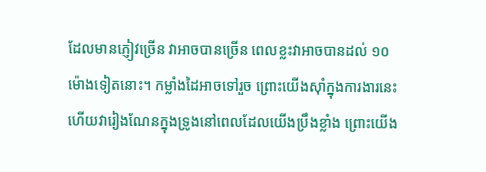ដែលមានភ្ញៀវច្រើន វាអាចបានច្រើន ពេលខ្លះវាអាចបានដល់ ១០ម៉ោងទៀតនោះ។ កម្លាំងដៃអាចទៅរួច ព្រោះយើងស៊ាំក្នុងការងារនេះ ហើយវារៀងណែនក្នុងទ្រូងនៅពេលដែលយើងប្រឹងខ្លាំង ព្រោះយើង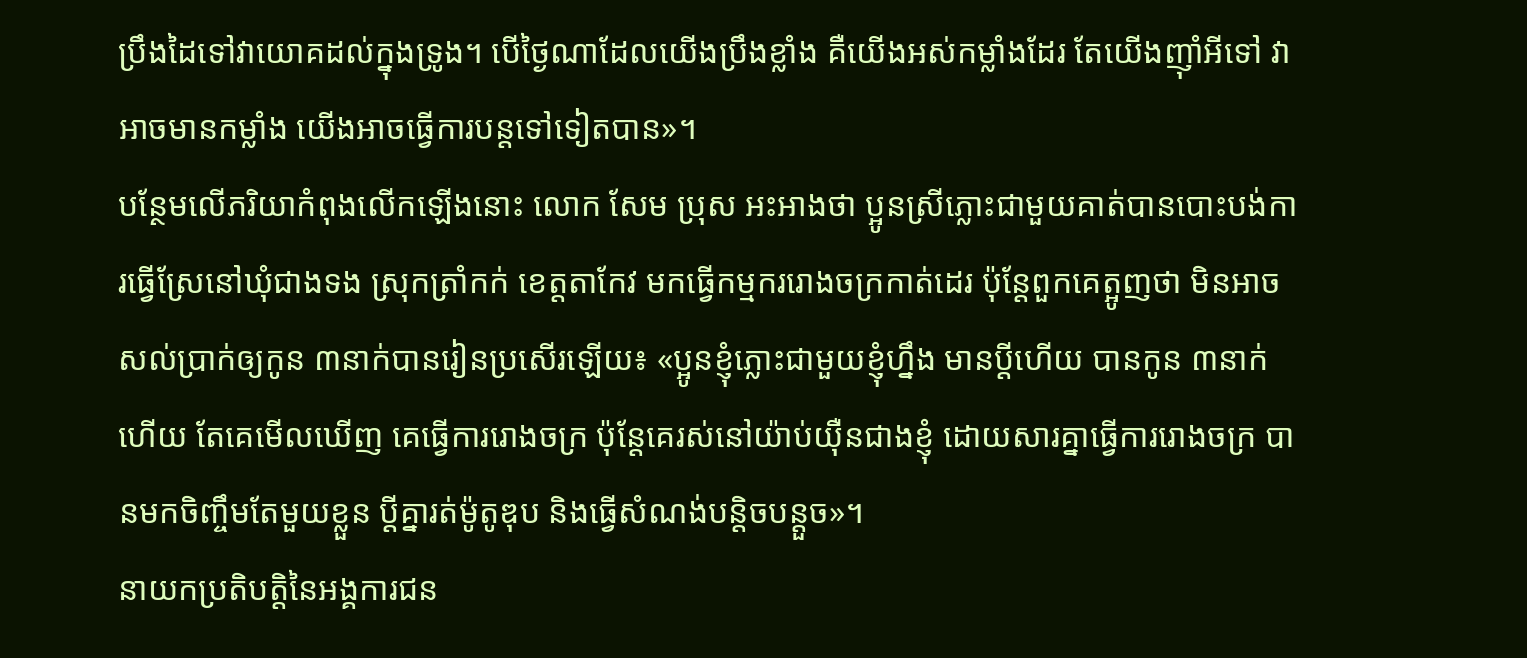ប្រឹងដៃទៅវាយោគដល់ក្នុងទ្រូង។ បើថ្ងៃណាដែលយើងប្រឹងខ្លាំង គឺយើងអស់កម្លាំងដែរ តែយើងញ៉ាំអីទៅ វាអាចមានកម្លាំង យើងអាចធ្វើការបន្តទៅទៀតបាន»។
បន្ថែមលើភរិយាកំពុងលើកឡើងនោះ លោក សែម ប្រុស អះអាងថា ប្អូនស្រីភ្លោះជាមួយគាត់បានបោះបង់ការធ្វើស្រែនៅឃុំជាងទង ស្រុកត្រាំកក់ ខេត្តតាកែវ មកធ្វើកម្មកររោងចក្រកាត់ដេរ ប៉ុន្តែពួកគេត្អូញថា មិនអាចសល់ប្រាក់ឲ្យកូន ៣នាក់បានរៀនប្រសើរឡើយ៖ «ប្អូនខ្ញុំភ្លោះជាមួយខ្ញុំហ្នឹង មានប្ដីហើយ បានកូន ៣នាក់ហើយ តែគេមើលឃើញ គេធ្វើការរោងចក្រ ប៉ុន្តែគេរស់នៅយ៉ាប់យ៉ឺនជាងខ្ញុំ ដោយសារគ្នាធ្វើការរោងចក្រ បានមកចិញ្ចឹមតែមួយខ្លួន ប្ដីគ្នារត់ម៉ូតូឌុប និងធ្វើសំណង់បន្តិចបន្តួច»។
នាយកប្រតិបត្តិនៃអង្គការជន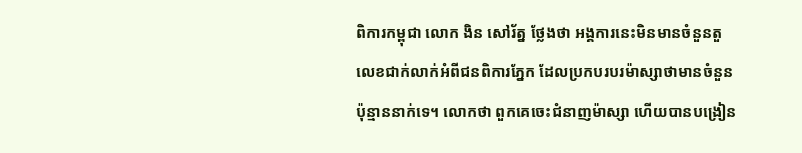ពិការកម្ពុជា លោក ងិន សៅរ័ត្ន ថ្លែងថា អង្គការនេះមិនមានចំនួនតួលេខជាក់លាក់អំពីជនពិការភ្នែក ដែលប្រកបរបរម៉ាស្សាថាមានចំនួនប៉ុន្មាននាក់ទេ។ លោកថា ពួកគេចេះជំនាញម៉ាស្សា ហើយបានបង្រៀន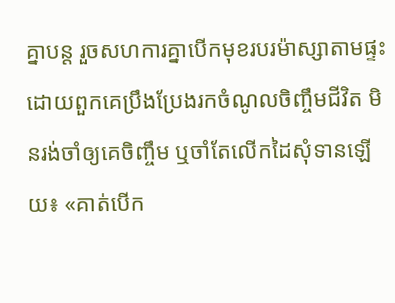គ្នាបន្ត រួចសហការគ្នាបើកមុខរបរម៉ាស្សាតាមផ្ទះ ដោយពួកគេប្រឹងប្រែងរកចំណូលចិញ្ចឹមជីវិត មិនរង់ចាំឲ្យគេចិញ្ចឹម ឬចាំតែលើកដៃសុំទានឡើយ៖ «គាត់បើក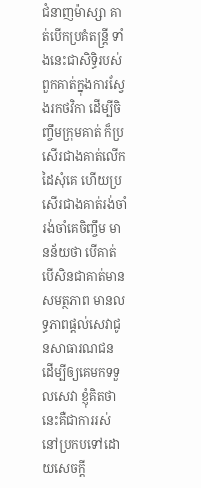ជំនាញម៉ាស្សា គាត់បើកប្រគំតន្ត្រី ទាំងនេះជាសិទ្ធិរបស់ពួកគាត់ក្នុងការស្វែងរកថវិកា ដើម្បីចិញ្ចឹមក្រុមគាត់ ក៏ប្រសើរជាងគាត់លើកដៃសុំគេ ហើយប្រសើរជាងគាត់រង់ចាំ រង់ចាំគេចិញ្ចឹម មានន័យថា បើគាត់ បើសិនជាគាត់មានសមត្ថភាព មានលទ្ធភាពផ្តល់សេវាជូនសាធារណជន ដើម្បីឲ្យគេមកទទួលសេវា ខ្ញុំគិតថា នេះគឺជាការរស់នៅប្រកបទៅដោយសេចក្តី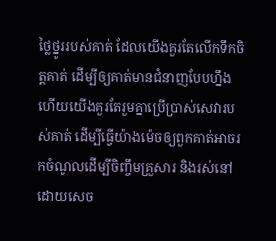ថ្លៃថ្នូររបស់គាត់ ដែលយើងគួរតែលើកទឹកចិត្តគាត់ ដើម្បីឲ្យគាត់មានជំនាញបែបហ្នឹង ហើយយើងគួរតែរួមគ្នាប្រើប្រាស់សេវារបស់គាត់ ដើម្បីធ្វើយ៉ាងម៉េចឲ្យពួកគាត់អាចរកចំណូលដើម្បីចិញ្ចឹមគ្រួសារ និងរស់នៅដោយសេច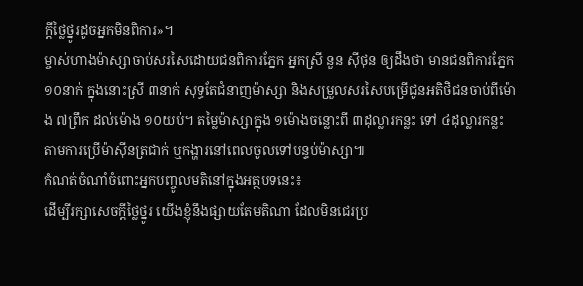ក្តីថ្លៃថ្នូរដូចអ្នកមិនពិការ»។
ម្ចាស់ហាងម៉ាស្សាចាប់សរសៃដោយជនពិការភ្នែក អ្នកស្រី នួន ស៊ីថុន ឲ្យដឹងថា មានជនពិការភ្នែក ១០នាក់ ក្នុងនោះស្រី ៣នាក់ សុទ្ធតែជំនាញម៉ាស្សា និងសម្រួលសរសៃបម្រើជូនអតិថិជនចាប់ពីម៉ោង ៧ព្រឹក ដល់ម៉ោង ១០យប់។ តម្លៃម៉ាស្សាក្នុង ១ម៉ោងចន្លោះពី ៣ដុល្លារកន្លះ ទៅ ៤ដុល្លារកន្លះ តាមការប្រើម៉ាស៊ីនត្រជាក់ ឬកង្ហារនៅពេលចូលទៅបន្ទប់ម៉ាស្សា៕
កំណត់ចំណាំចំពោះអ្នកបញ្ចូលមតិនៅក្នុងអត្ថបទនេះ៖
ដើម្បីរក្សាសេចក្ដីថ្លៃថ្នូរ យើងខ្ញុំនឹងផ្សាយតែមតិណា ដែលមិនជេរប្រ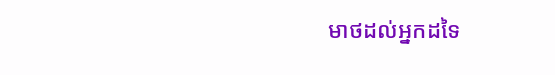មាថដល់អ្នកដទៃ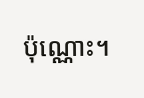ប៉ុណ្ណោះ។